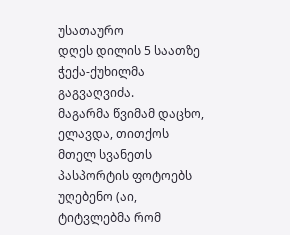უსათაურო
დღეს დილის 5 საათზე ჭექა-ქუხილმა გაგვაღვიძა.
მაგარმა წვიმამ დაცხო, ელავდა, თითქოს მთელ სვანეთს პასპორტის ფოტოებს უღებენო (აი, ტიტვლებმა რომ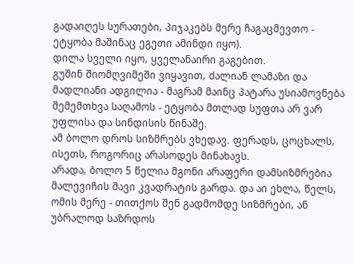გადაიღეს სურათები, პიჯაკებს მერე ჩაგაცმევთო - ეტყობა მაშინაც ეგეთი ამინდი იყო).
დილა სველი იყო, ყველანაირი გაგებით.
გუშინ შიომღვიმეში ვიყავით, ძალიან ლამაზი და მადლიანი ადგილია - მაგრამ მაინც პატარა უსიამოვნება შემემთხვა საღამოს - ეტყობა მთლად სუფთა არ ვარ უფლისა და სინდისის წინაშე.
ამ ბოლო დროს სიზმრებს ვხედავ. ფერადს, ცოცხალს, ისეთს, როგორიც არასოდეს მინახავს.
არადა, ბოლო 5 წელია მგონი არაფერი დამსიზმრებია მალევიჩის შავი კვადრატის გარდა. და აი ეხლა, წელს, ომის მერე - თითქოს შენ გადმომდე სიზმრები, ან უბრალოდ საზრდოს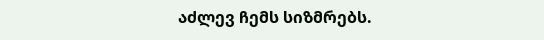აძლევ ჩემს სიზმრებს.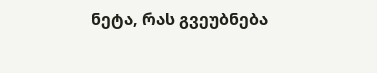ნეტა, რას გვეუბნება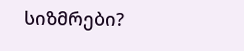სიზმრები?